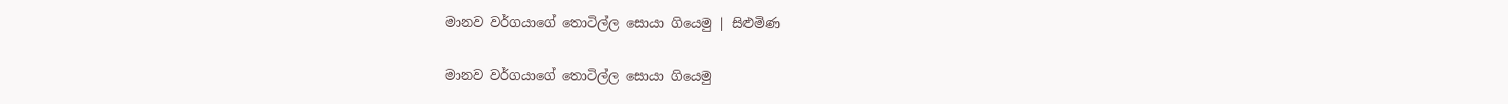මානව වර්ගයාගේ තොටිල්ල සොයා ගියෙමු | සිළුමිණ

මානව වර්ගයාගේ තොටිල්ල සොයා ගියෙමු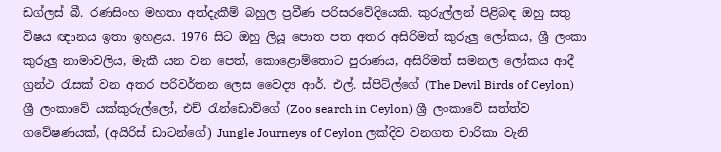ඩග්ලස් බී. රණසිංහ මහතා අත්දැකීම් බහුල ප්‍රවීණ පරිසරවේදියෙකි. කුරුල්ලන් පිළිබඳ ඔහු සතු විෂය ඥානය ඉතා ඉහළය. 1976 සිට ඔහු ලියූ පොත පත අතර අසිරිමත් කුරුලු ලෝකය, ශ්‍රී ලංකා කුරුලු නාමාවලිය, මැකී යන වන පෙත්, කොළොම්තොට පුරාණය, අසිරිමත් සමනල ලෝකය ආදී ග්‍රන්ථ රැසක් වන අතර පරිවර්තන ලෙස වෛද්‍ය ආර්. එල්. ස්පිට්ල්ගේ (The Devil Birds of Ceylon) ශ්‍රී ලංකාවේ යක්කුරුල්ලෝ, එච් රැන්ඩොව්ගේ (Zoo search in Ceylon) ශ්‍රී ලංකාවේ සත්ත්ව ගවේෂණයක්, (අයිරිස් ඩාටන්ගේ) Jungle Journeys of Ceylon ලක්දිව වනගත චාරිකා වැනි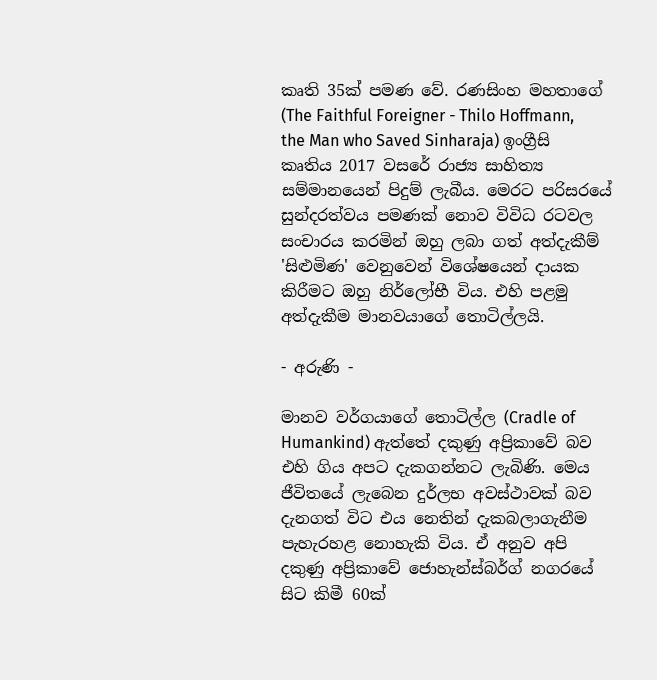කෘති 35ක් පමණ වේ. රණසිංහ මහතාගේ (The Faithful Foreigner - Thilo Hoffmann, the Man who Saved Sinharaja) ඉංග්‍රීසි කෘතිය 2017 වසරේ රාජ්‍ය සාහිත්‍ය සම්මානයෙන් පිදුම් ලැබීය. මෙරට පරිසරයේ සුන්දරත්වය පමණක් නොව විවිධ රටවල සංචාරය කරමින් ඔහු ලබා ගත් අත්දැකීම් 'සිළුමිණ' වෙනුවෙන් විශේෂයෙන් දායක කිරීමට ඔහු නිර්ලෝභී විය. එහි පළමු අත්දැකීම මානවයාගේ තොටිල්ලයි.

- අරුණි -

මානව වර්ගයාගේ තොටිල්ල (Cradle of Humankind) ඇත්තේ දකුණු අප්‍රිකාවේ බව එහි ගිය අපට දැකගන්නට ලැබිණි. මෙය ජීවිතයේ ලැබෙන දුර්ලභ අවස්ථාවක් බව දැනගත් විට එය නෙතින් දැකබලාගැනීම පැහැරහළ නොහැකි විය. ඒ අනුව අපි දකුණු අප්‍රිකාවේ ජොහැන්ස්බර්ග් නගරයේ සිට කිමී 60ක්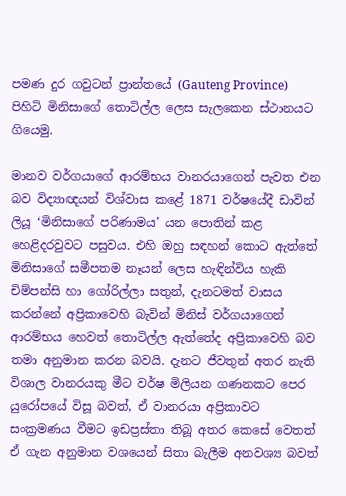පමණ දුර ගවුටන් ප්‍රාන්තයේ (Gauteng Province) පිහිටි මිනිසාගේ තොටිල්ල ලෙස සැලකෙන ස්ථානයට ගියෙමු.

මානව වර්ගයාගේ ආරම්භය වානරයාගෙන් පැවත එන බව විද්‍යාඥයන් විශ්වාස කළේ 1871 වර්ෂයේදී ඩාවින් ලියූ ‘මිනිසාගේ පරිණාමය’ යන පොතින් කළ හෙළිදරවුවට පසුවය. එහි ඔහු සඳහන් කොට ඇත්තේ මිනිසාගේ සමීපතම නෑයන් ලෙස හැඳින්විය හැකි චිම්පන්සි හා ගෝරිල්ලා සතුන්, දැනටමත් වාසය කරන්නේ අප්‍රිකාවෙහි බැවින් මිනිස් වර්ගයාගෙන් ආරම්භය හෙවත් තොටිල්ල ඇත්තේද අප්‍රිකාවෙහි බව තමා අනුමාන කරන බවයි. දැනට ජීවතුන් අතර නැති විශාල වානරයකු මීට වර්ෂ මිලියන ගණනකට පෙර යුරෝපයේ විසූ බවත්, ඒ වානරයා අප්‍රිකාවට සංක්‍රමණය වීමට ඉඩප්‍රස්තා තිබූ අතර කෙසේ වෙතත් ඒ ගැන අනුමාන වශයෙන් සිතා බැලීම අනවශ්‍ය බවත්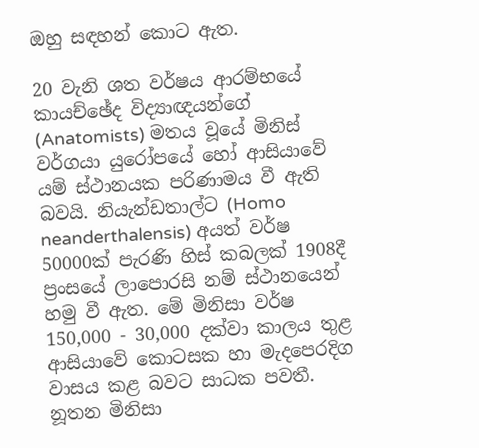ඔහු සඳහන් කොට ඇත.

20 වැනි ශත වර්ෂය ආරම්භයේ කායච්ඡේද විද්‍යාඥයන්ගේ (Anatomists) මතය වූයේ මිනිස් වර්ගයා යුරෝපයේ හෝ ආසියාවේ යම් ස්ථානයක පරිණාමය වී ඇති බවයි. නියැන්ඩතාල්ට (Homo neanderthalensis) අයත් වර්ෂ 50000ක් පැරණි හිස් කබලක් 1908දී ප්‍රංසයේ ලාපොරසි නම් ස්ථානයෙන් හමු වී ඇත. මේ මිනිසා වර්ෂ 150,000 - 30,000 දක්වා කාලය තුළ ආසියාවේ කොටසක හා මැදපෙරදිග වාසය කළ බවට සාධක පවතී. නූතන මිනිසා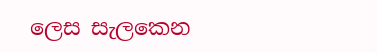ලෙස සැලකෙන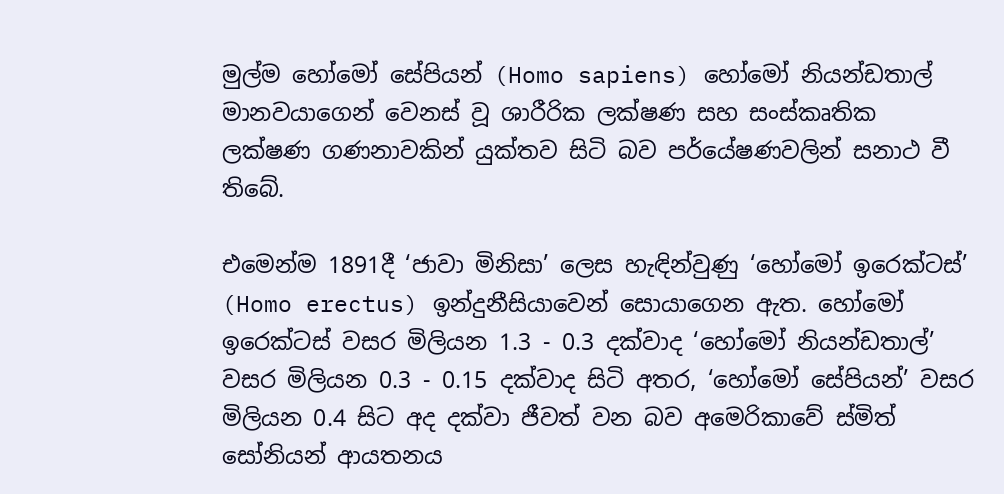මුල්ම හෝමෝ සේපියන් (Homo sapiens) හෝමෝ නියන්ඩතාල් මානවයාගෙන් වෙනස් වූ ශාරීරික ලක්ෂණ සහ සංස්කෘතික ලක්ෂණ ගණනාවකින් යුක්තව සිටි බව පර්යේෂණවලින් සනාථ වී තිබේ.

එමෙන්ම 1891දී ‘ජාවා මිනිසා’ ලෙස හැඳින්වුණු ‘හෝමෝ ඉරෙක්ටස්’ (Homo erectus) ඉන්දුනීසියාවෙන් සොයාගෙන ඇත. හෝමෝ ඉරෙක්ටස් වසර මිලියන 1.3 - 0.3 දක්වාද ‘හෝමෝ නියන්ඩතාල්’ වසර මිලියන 0.3 - 0.15 දක්වාද සිටි අතර, ‘හෝමෝ සේපියන්’ වසර මිලියන 0.4 සිට අද දක්වා ජීවත් වන බව අමෙරිකාවේ ස්මිත් සෝනියන් ආයතනය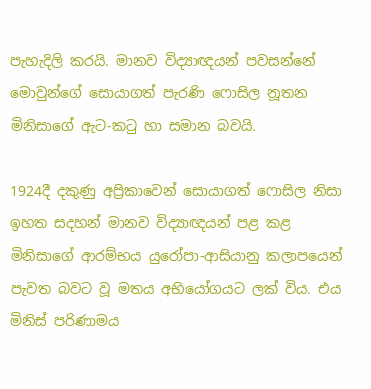පැහැදිලි කරයි. මානව විද්‍යාඥයන් පවසන්නේ මොවුන්ගේ සොයාගත් පැරණි ෆොසිල නූතන මිනිසාගේ ඇට-කටු හා සමාන බවයි.

1924දී දකුණු අප්‍රිකාවෙන් සොයාගත් ෆොසිල නිසා ඉහත සදහන් මානව විද්‍යාඥයන් පළ කළ මිනිසාගේ ආරම්භය යුරෝපා-ආසියානු කලාපයෙන් පැවත බවට වූ මතය අභියෝගයට ලක් විය. එය මිනිස් පරිණාමය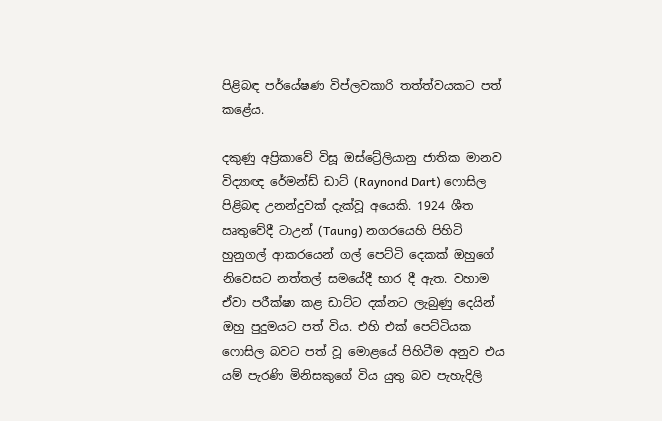පිළිබඳ පර්යේෂණ විප්ලවකාරි තත්ත්වයකට පත් කළේය.

දකුණු අප්‍රිකාවේ විසූ ඔස්ට්‍රේලියානු ජාතික මානව විද්‍යාඥ රේමන්ඩ් ඩාට් (Raynond Dart) ෆොසිල පිළිබඳ උනන්දුවක් දැක්වූ අයෙකි. 1924 ශීත ඍතුවේදී ටාඋන් (Taung) නගරයෙහි පිහිටි හුනුගල් ආකරයෙන් ගල් පෙට්ටි දෙකක් ඔහුගේ නිවෙසට නත්තල් සමයේදී භාර දී ඇත. වහාම ඒවා පරීක්ෂා කළ ඩාට්ට දක්නට ලැබුණු දෙයින් ඔහු පුදුමයට පත් විය. එහි එක් පෙට්ටියක ෆොසිල බවට පත් වූ මොළයේ පිහිටීම අනුව එය යම් පැරණි මිනිසකුගේ විය යුතු බව පැහැදිලි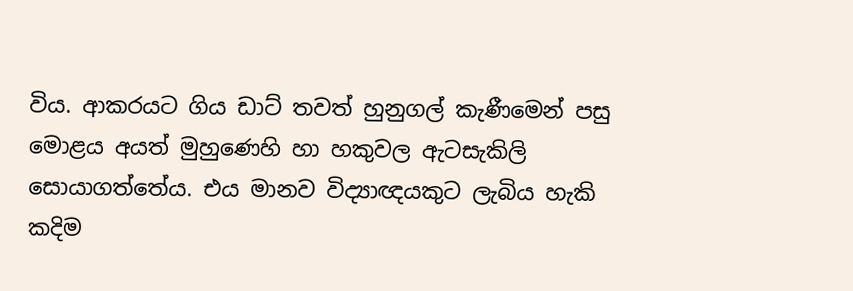විය. ආකරයට ගිය ඩාට් තවත් හුනුගල් කැණීමෙන් පසු මොළය අයත් මුහුණෙහි හා හකුවල ඇටසැකිලි සොයාගත්තේය. එය මානව විද්‍යාඥයකුට ලැබිය හැකි කදිම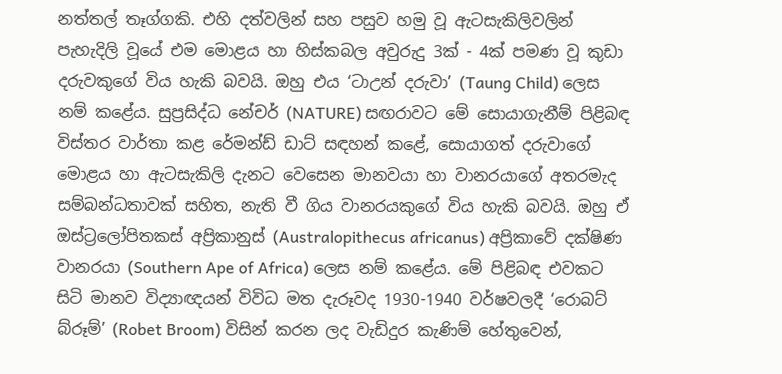නත්තල් තෑග්ගකි. එහි දත්වලින් සහ පසුව හමු වූ ඇටසැකිලිවලින් පැහැදිලි වූයේ එම මොළය හා හිස්කබල අවුරුදු 3ක් - 4ක් පමණ වූ කුඩා දරුවකුගේ විය හැකි බවයි. ඔහු එය ‘ටාඋන් දරුවා’ (Taung Child) ලෙස නම් කළේය. සුප්‍රසිද්ධ නේචර් (NATURE) සඟරාවට මේ සොයාගැනීම් පිළිබඳ විස්තර වාර්තා කළ රේමන්ඩ් ඩාට් සඳහන් කළේ, සොයාගත් දරුවාගේ මොළය හා ඇටසැකිලි දැනට වෙසෙන මානවයා හා වානරයාගේ අතරමැද සම්බන්ධතාවක් සහිත, නැති වී ගිය වානරයකුගේ විය හැකි බවයි. ඔහු ඒ ඔස්ට්‍රලෝපිතකස් අප්‍රිකානුස් (Australopithecus africanus) අප්‍රිකාවේ දක්ෂිණ වානරයා (Southern Ape of Africa) ලෙස නම් කළේය. මේ පිළිබඳ එවකට සිටි මානව විද්‍යාඥයන් විවිධ මත දැරූවද 1930-1940 වර්ෂවලදී ‘රොබට් බ්රූම්’ (Robet Broom) විසින් කරන ලද වැඩිදුර කැණිම් හේතුවෙන්,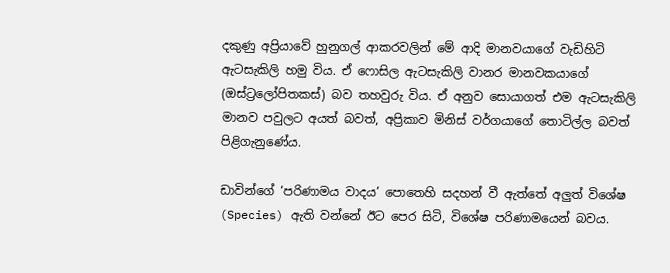දකුණු අප්‍රියාවේ හුනුගල් ආකරවලින් මේ ආදි මානවයාගේ වැඩිහිටි ඇටසැකිලි හමු විය. ඒ ෆොසිල ඇටසැකිලි වානර මානවකයාගේ (ඔස්ට්‍රලෝපිතකස්) බව තහවුරු විය. ඒ අනුව සොයාගත් එම ඇටසැකිලි මානව පවුලට අයත් බවත්, අප්‍රිකාව මිනිස් වර්ගයාගේ තොටිල්ල බවත් පිළිගැනුණේය.

ඩාවින්ගේ ‘පරිණාමය වාදය’ පොතෙහි සදහන් වී ඇත්තේ අලුත් විශේෂ (Species) ඇති වන්නේ ඊට පෙර සිටි, විශේෂ පරිණාමයෙන් බවය.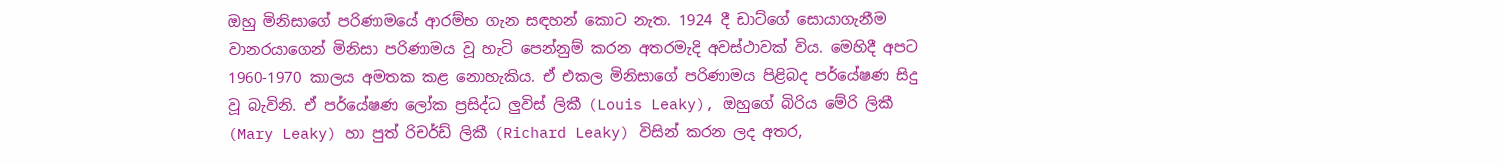ඔහු මිනිසාගේ පරිණාමයේ ආරම්භ ගැන සඳහන් කොට නැත. 1924 දී ඩාට්ගේ සොයාගැනීම වානරයාගෙන් මිනිසා පරිණාමය වූ හැටි පෙන්නුම් කරන අතරමැදි අවස්ථාවක් විය. මෙහිදී අපට 1960-1970 කාලය අමතක කළ නොහැකිය. ඒ එකල මිනිසාගේ පරිණාමය පිළිබද පර්යේෂණ සිදු වූ බැවිනි. ඒ පර්යේෂණ ලෝක ප්‍රසිද්ධ ලුවිස් ලිකී (Louis Leaky), ඔහුගේ බිරිය මේරි ලිකී (Mary Leaky) හා පුත් රිචර්ඩ් ලිකී (Richard Leaky) විසින් කරන ලද අතර,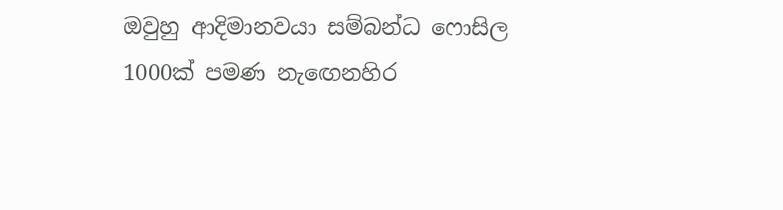ඔවුහු ආදිමානවයා සම්බන්ධ ‍ෆොසිල 1000ක් පමණ නැ‍ඟෙනහිර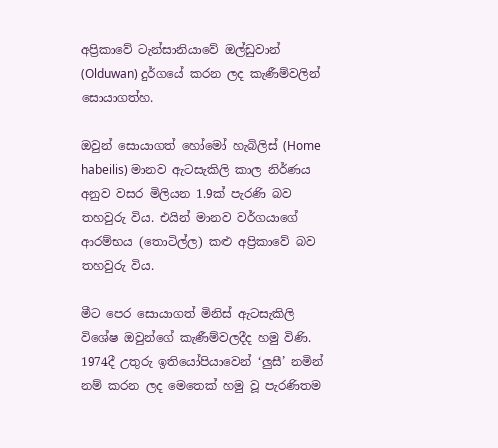අප්‍රිකාවේ ටැන්සානියාවේ ඔල්ඩුවාන් (Olduwan) දුර්ගයේ කරන ලද කැණීම්වලින් සොයාගත්හ.

ඔවුන් සොයාගත් හෝමෝ හැබිලිස් (Home habeilis) මානව ඇටසැකිලි කාල නිර්ණය අනුව වසර මිලියන 1.9ක් පැරණි බව තහවුරු විය. එයින් මානව වර්ගයාගේ ආරම්භය (තොටිල්ල) කළු අප්‍රිකාවේ බව තහවුරු විය.

මීට පෙර සොයාගත් මිනිස් ඇටසැකිලි විශේෂ ඔවුන්ගේ කැණීම්වලදීද හමු විණි. 1974දී උතුරු ඉතියෝපියාවෙන් ‘ලුසී’ නමින් නම් කරන ලද මෙතෙක් හමු වූ පැරණිතම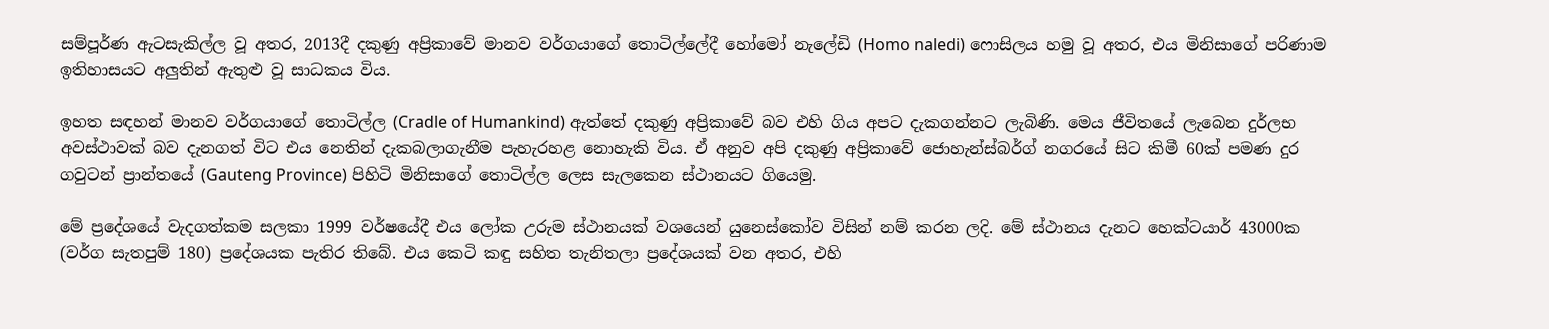සම්පූර්ණ ඇටසැකිල්ල වූ අතර, 2013දී දකුණු අප්‍රිකාවේ මානව වර්ගයාගේ තොටිල්ලේදී හෝමෝ නැලේඩි (Homo naledi) ෆොසිලය හමු වූ අතර, එය මිනිසාගේ පරිණාම ඉතිහාසයට අලුතින් ඇතුළු වූ සාධකය විය.

ඉහත සඳහන් මානව වර්ගයාගේ තොටිල්ල (Cradle of Humankind) ඇත්තේ දකුණු අප්‍රිකාවේ බව එහි ගිය අපට දැකගන්නට ලැබිණි. මෙය ජීවිතයේ ලැබෙන දුර්ලභ අවස්ථාවක් බව දැනගත් විට එය නෙතින් දැකබලාගැනීම පැහැරහළ නොහැකි විය. ඒ අනුව අපි දකුණු අප්‍රිකාවේ ජොහැන්ස්බර්ග් නගරයේ සිට කිමී 60ක් පමණ දුර ගවුටන් ප්‍රාන්තයේ (Gauteng Province) පිහිටි මිනිසාගේ තොටිල්ල ලෙස සැලකෙන ස්ථානයට ගියෙමු.

මේ ප්‍රදේශයේ වැදගත්කම සලකා 1999 වර්ෂයේදී එය ලෝක උරුම ස්ථානයක් වශයෙන් යුනෙස්කෝව විසින් නම් කරන ලදි. මේ ස්ථානය දැනට හෙක්ටයාර් 43000ක (වර්ග සැතපුම් 180) ප්‍රදේශයක පැතිර තිබේ. එය කෙටි කඳු සහිත තැනිතලා ප්‍රදේශයක් වන අතර, එහි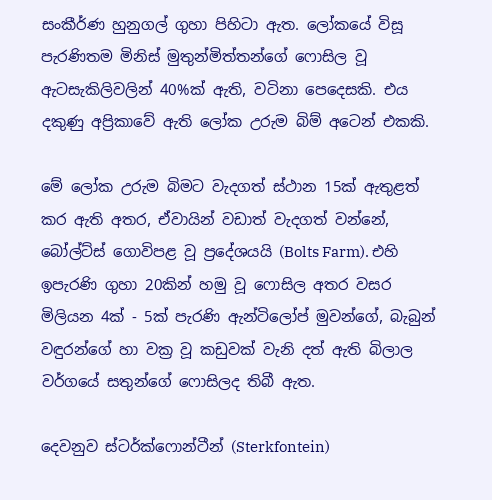සංකීර්ණ හුනුගල් ගුහා පිහිටා ඇත. ලෝකයේ විසූ පැරණිතම මිනිස් මුතුන්මිත්තන්ගේ ෆොසිල වූ ඇටසැකිලිවලින් 40%ක් ඇති, වටිනා පෙදෙසකි. එය දකුණු අප්‍රිකාවේ ඇති ලෝක උරුම බිම් අටෙන් එකකි.

මේ ලෝක උරුම බිමට වැදගත් ස්ථාන 15ක් ඇතුළත් කර ඇති අතර, ඒවායින් වඩාත් වැදගත් වන්නේ, බෝල්ට්ස් ගොවිපළ වූ ප්‍රදේශයයි (Bolts Farm). එහි ඉපැරණි ගුහා 20කින් හමු වූ ෆොසිල අතර වසර මිලියන 4ක් - 5ක් පැරණි ඇන්ටිලෝප් මුවන්ගේ, බැබුන් වඳුරන්ගේ හා වක්‍ර වූ කඩුවක් වැනි දත් ඇති බිලාල වර්ගයේ සතුන්ගේ ෆොසිලද තිබී ඇත.

දෙවනුව ස්ටර්ක්ෆොන්ටීන් (Sterkfontein)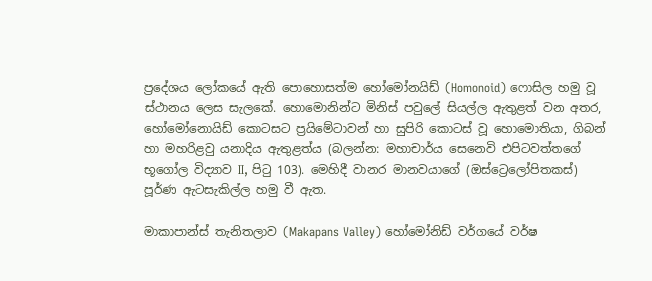ප්‍රදේශය ලෝකයේ ඇති පොහොසත්ම හෝමෝනයිඩ් (Homonoid) ෆොසිල හමු වූ ස්ථානය ලෙස සැලකේ. හොමොනින්ට මිනිස් පවුලේ සියල්ල ඇතුළත් වන අතර, හෝමෝනොයිඩ් කොටසට ප්‍රයිමේටාවන් හා සුපිරි කොටස් වූ හොමොතියා, ගිබන් හා මහරිළවු යනාදිය ඇතුළත්ය (බලන්න: මහාචාර්ය සෙනෙවි එපිටවත්තගේ භූගෝල විද්‍යාව II, පිටු 103). මෙහිදී වානර මානවයාගේ (ඔස්ට්‍රෙලෝපිතකස්) පූර්ණ ඇටසැකිල්ල හමු වී ඇත.

මාකාපාන්ස් තැනිතලාව (Makapans Valley) හෝමෝනිඩ් වර්ගයේ වර්ෂ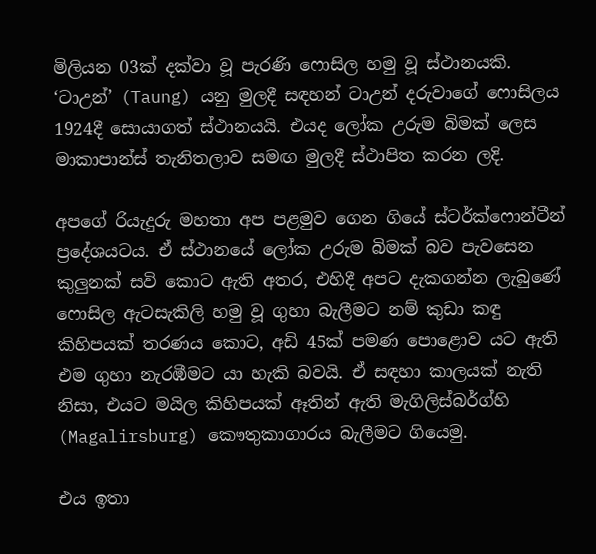මිලියන 03ක් දක්වා වූ පැරණි ෆොසිල හමු වූ ස්ථානයකි. ‘ටාඋන්’ (Taung) යනු මුලදී සඳහන් ටාඋන් දරුවාගේ ෆොසිලය 1924දී සොයාගත් ස්ථානයයි. එයද ලෝක උරුම බිමක් ලෙස මාකාපාන්ස් තැනිතලාව සමඟ මුලදී ස්ථාපිත කරන ලදි.

අපගේ රියැදුරු මහතා අප පළමුව ගෙන ගියේ ස්ටර්ක්ෆොන්ටීන් ප්‍රදේශයටය. ඒ ස්ථානයේ ලෝක උරුම බිමක් බව පැවසෙන කුලුනක් සවි කොට ඇති අතර, එහිදී අපට දැකගන්න ලැබුණේ ෆොසිල ඇටසැකිලි හමු වූ ගුහා බැලීමට නම් කුඩා කඳු කිහිපයක් තරණය කොට, අඩි 45ක් පමණ පොළොව යට ඇති එම ගුහා නැරඹීමට යා හැකි බවයි. ඒ සඳහා කාලයක් නැති නිසා, එයට මයිල කිහිපයක් ඈතින් ඇති මැගිලිස්බර්ග්හි (Magalirsburg) කෞතුකාගාරය බැලීමට ගියෙමු.

එය ඉතා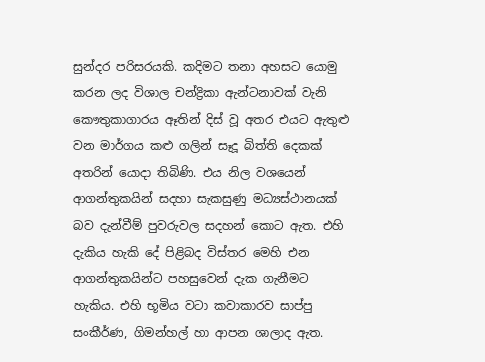සුන්දර පරිසරයකි. කදිමට තනා අහසට යොමු කරන ලද විශාල චන්ද්‍රිකා ඇන්ටනාවක් වැනි කෞතුකාගාරය ඈතින් දිස් වූ අතර එයට ඇතුළු වන මාර්ගය කළු ගලින් සෑදූ බිත්ති දෙකක් අතරින් යොදා තිබිණි. එය නිල වශයෙන් ආගන්තුකයින් සදහා සැකසුණු මධ්‍යස්ථානයක් බව දැන්වීම් පුවරුවල සදහන් කොට ඇත. එහි දැකිය හැකි දේ පිළිබද විස්තර මෙහි එන ආගන්තුකයින්ට පහසුවෙන් දැක ගැනීමට හැකිය. එහි භූමිය වටා කවාකාරව සාප්පු සංකීර්ණ, ගිමන්හල් හා ආපන ශාලාද ඇත.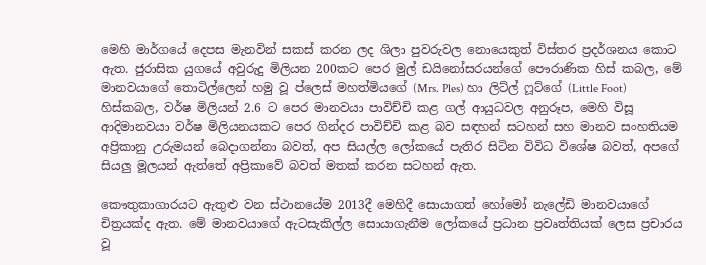මෙහි මාර්ගයේ දෙපස මැනවින් සකස් කරන ලද ශිලා පුවරුවල නොයෙකුත් විස්තර ප්‍රදර්ශනය කොට ඇත. ජුරාසික යුගයේ අවුරුදු මිලියන 200කට පෙර මුල් ඩයිනෝසරයන්ගේ පෞරාණික හිස් කබල, මේ මානවයාගේ තොටිල්ලෙන් හමු වූ ප්ලෙස් මහත්මියගේ (Mrs. Ples) හා ලිට්ල් ෆූට්ගේ (Little Foot) හිස්කබල, වර්ෂ මිලියන් 2.6 ට පෙර මානවයා පාවිච්චි කළ ගල් ආයුධවල අනුරූප, මෙහි විසූ ආදිමානවයා වර්ෂ මිලියනයකට පෙර ගින්දර පාවිච්චි කළ බව සඳහන් සටහන් සහ මානව සංහතියම අප්‍රිකානු උරුමයන් බෙදාගන්නා බවත්, අප සියල්ල ලෝකයේ පැතිර සිටින විවිධ විශේෂ බවත්, අපගේ සියලු මූලයන් ඇත්තේ අප්‍රිකාවේ බවත් මතක් කරන සටහන් ඇත.

කෞතුකාගාරයට ඇතුළු වන ස්ථානයේම 2013දී මෙහිදී සොයාගත් හෝමෝ නැලේඩි මානවයාගේ චිත්‍රයක්ද ඇත. මේ මානවයාගේ ඇටසැකිල්ල සොයාගැනීම ලෝකයේ ප්‍රධාන ප්‍රවෘත්තියක් ලෙස ප්‍රචාරය වූ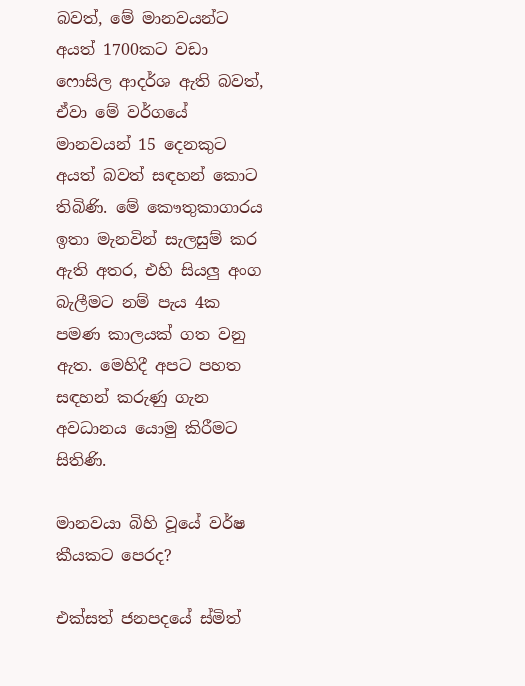බවත්, මේ මානවයන්ට අයත් 1700කට වඩා ෆොසිල ආදර්ශ ඇති බවත්, ඒවා මේ වර්ගයේ මානවයන් 15 දෙනකුට අයත් බවත් සඳහන් කොට තිබිණි. මේ කෞතුකාගාරය ඉතා මැනවින් සැලසුම් කර ඇති අතර, එහි සියලු අංග බැලීමට නම් පැය 4ක පමණ කාලයක් ගත වනු ඇත. මෙහිදී අපට පහත සඳහන් කරුණු ගැන අවධානය යොමු කිරීමට සිතිණි.

මානවයා බිහි වූයේ වර්ෂ කීයකට පෙරද?

එක්සත් ජනපදයේ ස්මිත්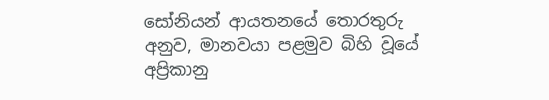සෝනියන් ආයතනයේ තොරතුරු අනුව, මානවයා පළමුව බිහි වූයේ අප්‍රිකානු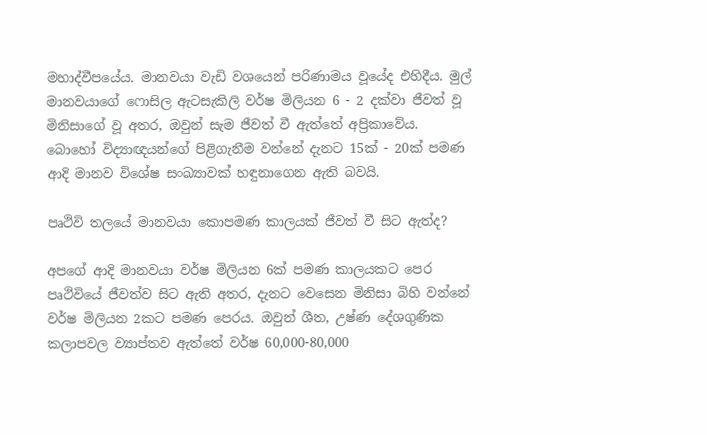මහාද්වීපයේය. මානවයා වැඩි වශයෙන් පරිණාමය වූයේද එහිදීය. මුල් මානවයාගේ ෆොසිල ඇටසැකිලි වර්ෂ මිලියන 6 - 2 දක්වා ජීවත් වූ මිනිසාගේ වූ අතර, ඔවුන් සැම ජීවත් වී ඇත්තේ අප්‍රිකාවේය. බොහෝ විද්‍යාඥයන්ගේ පිළිගැනීම වන්නේ දැනට 15ක් - 20ක් පමණ ආදි මානව විශේෂ සංඛ්‍යාවක් හඳුනාගෙන ඇති බවයි.

පෘථිවි තලයේ මානවයා කොපමණ කාලයක් ජීවත් වී සිට ඇත්ද?

අපගේ ආදි මානවයා වර්ෂ මිලියන 6ක් පමණ කාලයකට පෙර පෘථිවියේ ජීවත්ව සිට ඇති අතර, දැනට වෙසෙන මිනිසා බිහි වන්නේ වර්ෂ මිලියන 2කට පමණ පෙරය. ඔවුන් ශීත, උෂ්ණ දේශගුණික කලාපවල ව්‍යාප්තව ඇත්තේ වර්ෂ 60,000-80,000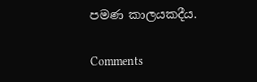පමණ කාලයකදීය.

Comments